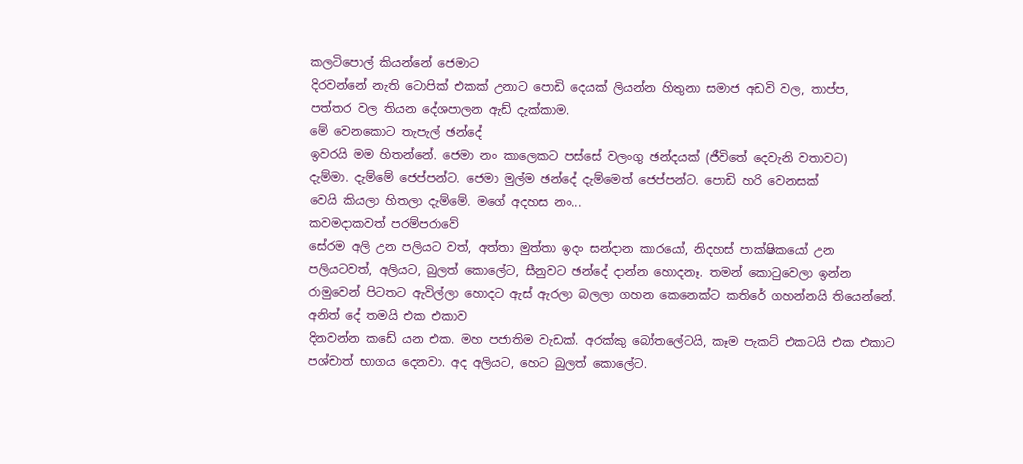කලටිපොල් කියන්නේ ජෙමාට
දිරවන්නේ නැති ටොපික් එකක් උනාට පොඩි දෙයක් ලියන්න හිතුනා සමාජ අඩවි වල, තාප්ප,
පත්තර වල තියන දේශපාලන ඇඩ් දැක්කාම.
මේ වෙනකොට තැපැල් ඡන්දේ
ඉවරයි මම හිතන්නේ. ජෙමා නං කාලෙකට පස්සේ වලංගු ඡන්දයක් (ජීවිතේ දෙවැනි වතාවට)
දැම්මා. දැම්මේ ජෙප්පන්ට. ජෙමා මුල්ම ඡන්දේ දැම්මෙත් ජෙප්පන්ට. පොඩි හරි වෙනසක්
වෙයි කියලා හිතලා දැම්මේ. මගේ අදහස නං...
කවමදාකවත් පරම්පරාවේ
සේරම අලි උන පලියට වත්, අත්තා මුත්තා ඉදං සන්දාන කාරයෝ, නිදහස් පාක්ෂිකයෝ උන
පලියටවත්, අලියට, බුලත් කොලේට, සීනුවට ඡන්දේ දාන්න හොදනෑ. තමන් කොටුවෙලා ඉන්න
රාමුවෙන් පිටතට ඇවිල්ලා හොදට ඇස් ඇරලා බලලා ගහන කෙනෙක්ට කතිරේ ගහන්නයි තියෙන්නේ.
අනිත් දේ තමයි එක එකාව
දිනවන්න කඩේ යන එක. මහ පජාතිම වැඩක්. අරක්කු බෝතලේටයි, කෑම පැකට් එකටයි එක එකාට
පශ්චාත් භාගය දෙනවා. අද අලියට, හෙට බුලත් කොලේට.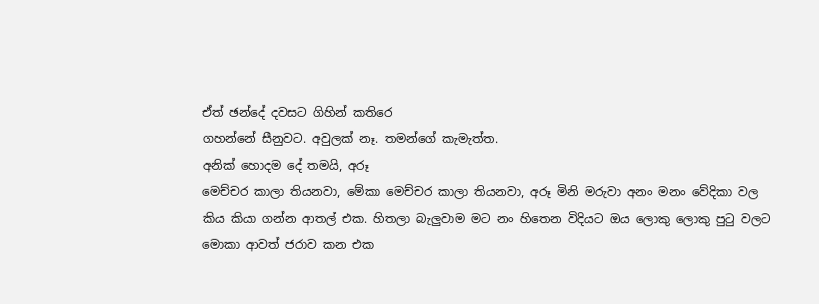ඒත් ඡන්දේ දවසට ගිහින් කතිරෙ
ගහන්නේ සීනුවට. අවුලක් නෑ. තමන්ගේ කැමැත්ත.
අනික් හොදම දේ තමයි, අරූ
මෙච්චර කාලා තියනවා, මේකා මෙච්චර කාලා තියනවා, අරූ මිනි මරුවා අනං මනං වේදිකා වල
කිය කියා ගන්න ආතල් එක. හිතලා බැලුවාම මට නං හිතෙන විදියට ඔය ලොකු ලොකු පුටු වලට
මොකා ආවත් ජරාව කන එක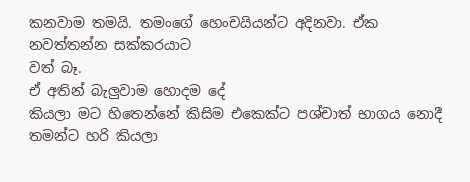කනවාම තමයි. තමංගේ හෙංචයියන්ට අදිනවා. ඒක නවත්තන්න සක්කරයාට
වත් බෑ.
ඒ අතින් බැලුවාම හොදම දේ
කියලා මට හිතෙන්නේ කිසිම එකෙක්ට පශ්චාත් භාගය නොදී තමන්ට හරි කියලා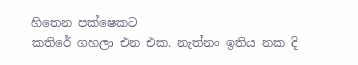හිතෙන පක්ෂෙකට
කතිරේ ගහලා එන එක. නැත්නං ඉතිය නක දි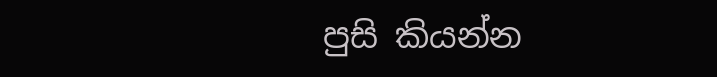පුසි කියන්න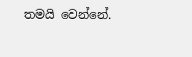තමයි වෙන්නේ.